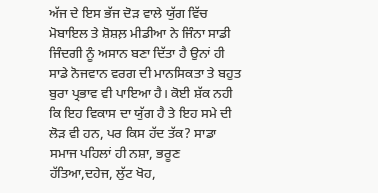ਅੱਜ ਦੇ ਇਸ ਭੱਜ ਦੋੜ ਵਾਲੇ ਯੁੱਗ ਵਿੱਚ ਮੋਬਾਇਲ ਤੇ ਸ਼ੋਸ਼ਲ਼ ਮੀਡੀਆ ਨੇ ਜਿੰਨਾ ਸਾਡੀ ਜਿੰਦਗੀ ਨੂੰ ਅਸਾਨ ਬਣਾ ਦਿੱਤਾ ਹੈ ਉਨਾਂ ਹੀ ਸਾਡੇ ਨੋਜਵਾਨ ਵਰਗ ਦੀ ਮਾਨਸਿਕਤਾ ਤੇ ਬਹੁਤ ਬੁਰਾ ਪ੍ਰਭਾਵ ਵੀ ਪਾਇਆ ਹੈ। ਕੋਈ ਸ਼ੱਕ ਨਹੀ ਕਿ ਇਹ ਵਿਕਾਸ ਦਾ ਯੁੱਗ ਹੈ ਤੇ ਇਹ ਸਮੇ ਦੀ ਲੋੜ ਵੀ ਹਨ, ਪਰ ਕਿਸ ਹੱਦ ਤੱਕ? ਸਾਡਾ ਸਮਾਜ ਪਹਿਲਾਂ ਹੀ ਨਸ਼ਾ, ਭਰੂਣ ਹੱਤਿਆ,ਦਹੇਜ, ਲੁੱਟ ਖੋਹ,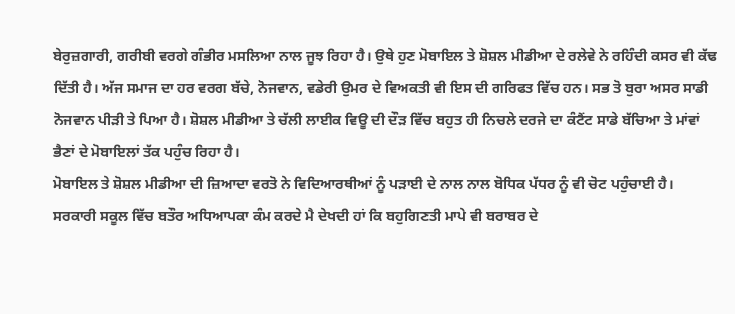ਬੇਰੁਜ਼ਗਾਰੀ, ਗਰੀਬੀ ਵਰਗੇ ਗੰਭੀਰ ਮਸਲਿਆ ਨਾਲ ਜੂਝ ਰਿਹਾ ਹੈ। ਉਥੇ ਹੁਣ ਮੋਬਾਇਲ ਤੇ ਸ਼ੋਸ਼ਲ ਮੀਡੀਆ ਦੇ ਰਲੇਵੇ ਨੇ ਰਹਿੰਦੀ ਕਸਰ ਵੀ ਕੱਢ ਦਿੱਤੀ ਹੈ। ਅੱਜ ਸਮਾਜ ਦਾ ਹਰ ਵਰਗ ਬੱਚੇ, ਨੋਜਵਾਨ, ਵਡੇਰੀ ਉਮਰ ਦੇ ਵਿਅਕਤੀ ਵੀ ਇਸ ਦੀ ਗਰਿਫਤ ਵਿੱਚ ਹਨ। ਸਭ ਤੋ ਬੁਰਾ ਅਸਰ ਸਾਡੀ ਨੋਜਵਾਨ ਪੀੜੀ ਤੇ ਪਿਆ ਹੈ। ਸ਼ੋਸ਼ਲ ਮੀਡੀਆ ਤੇ ਚੱਲੀ ਲਾਈਕ ਵਿਊ ਦੀ ਦੌੜ ਵਿੱਚ ਬਹੁਤ ਹੀ ਨਿਚਲੇ ਦਰਜੇ ਦਾ ਕੰਟੈਂਟ ਸਾਡੇ ਬੱਚਿਆ ਤੇ ਮਾਂਵਾਂ ਭੈਣਾਂ ਦੇ ਮੋਬਾਇਲਾਂ ਤੱਕ ਪਹੁੰਚ ਰਿਹਾ ਹੈ।
ਮੋਬਾਇਲ ਤੇ ਸ਼ੋਸ਼ਲ ਮੀਡੀਆ ਦੀ ਜ਼ਿਆਦਾ ਵਰਤੋ ਨੇ ਵਿਦਿਆਰਥੀਆਂ ਨੂੰ ਪੜਾਈ ਦੇ ਨਾਲ ਨਾਲ ਬੋਧਿਕ ਪੱਧਰ ਨੂੰ ਵੀ ਚੋਟ ਪਹੁੰਚਾਈ ਹੈ। ਸਰਕਾਰੀ ਸਕੂਲ ਵਿੱਚ ਬਤੌਰ ਅਧਿਆਪਕਾ ਕੰਮ ਕਰਦੇ ਮੈ ਦੇਖਦੀ ਹਾਂ ਕਿ ਬਹੁਗਿਣਤੀ ਮਾਪੇ ਵੀ ਬਰਾਬਰ ਦੇ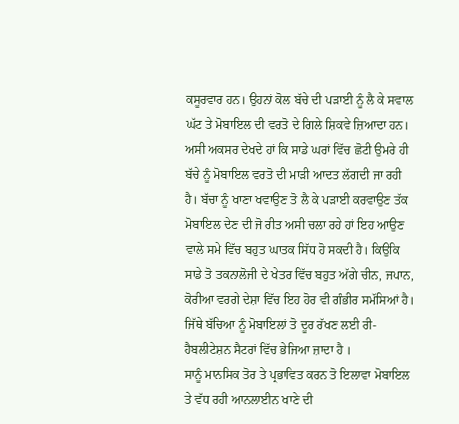ਕਸੂਰਵਾਰ ਹਨ। ਉਹਨਾਂ ਕੋਲ ਬੱਚੇ ਦੀ ਪੜਾਈ ਨੂੰ ਲੈ ਕੇ ਸਵਾਲ ਘੱਟ ਤੇ ਮੋਬਾਇਲ ਦੀ ਵਰਤੋ ਦੇ ਗਿਲੇ ਸ਼ਿਕਵੇ ਜ਼ਿਆਦਾ ਹਨ। ਅਸੀ ਅਕਸਰ ਦੇਖਦੇ ਹਾਂ ਕਿ ਸਾਡੇ ਘਰਾਂ ਵਿੱਚ ਛੋਟੀ ਉਮਰੇ ਹੀ ਬੱਚੇ ਨੂੰ ਮੋਬਾਇਲ ਵਰਤੋ ਦੀ ਮਾੜੀ ਆਦਤ ਲੱਗਦੀ ਜਾ ਰਹੀ ਹੈ। ਬੱਚਾ ਨੂੰ ਖਾਣਾ ਖਵਾਉਣ ਤੋ ਲੈ ਕੇ ਪੜਾਈ ਕਰਵਾਉਣ ਤੱਕ ਮੋਬਾਇਲ ਦੇਣ ਦੀ ਜੋ ਰੀਤ ਅਸੀ ਚਲਾ ਰਹੇ ਹਾਂ ਇਹ ਆਉਣ ਵਾਲੇ ਸਮੇ ਵਿੱਚ ਬਹੁਤ ਘਾਤਕ ਸਿੱਧ ਹੋ ਸਕਦੀ ਹੈ। ਕਿਉਕਿ ਸਾਡੇ ਤੋ ਤਕਨਾਲੋਜੀ ਦੇ ਖੇਤਰ ਵਿੱਚ ਬਹੁਤ ਅੱਗੇ ਚੀਨ, ਜਪਾਨ, ਕੋਰੀਆ ਵਰਗੇ ਦੇਸ਼ਾ ਵਿੱਚ ਇਹ ਹੋਰ ਵੀ ਗੰਭੀਰ ਸਮੱਸਿਆਂ ਹੈ। ਜਿੱਥੇ ਬੱਚਿਆ ਨੂੰ ਮੋਬਾਇਲਾਂ ਤੋ ਦੂਰ ਰੱਖਣ ਲਈ ਰੀ-ਹੈਬਲੀਟੇਸ਼ਨ ਸੈਟਰਾਂ ਵਿੱਚ ਭੇਜਿਆ ਜ਼ਾਦਾ ਹੈ ।
ਸਾਨੂੰ ਮਾਨਸਿਕ ਤੋਰ ਤੇ ਪ੍ਰਭਾਵਿਤ ਕਰਨ ਤੋ ਇਲਾਵਾ ਮੋਬਾਇਲ ਤੇ ਵੱਧ ਰਹੀ ਆਨਲਾਈਨ ਖਾਣੇ ਦੀ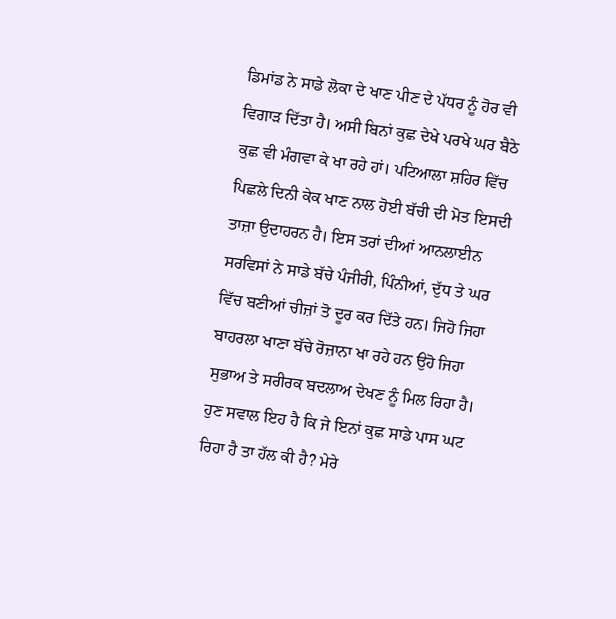ਡਿਮਾਂਡ ਨੇ ਸਾਡੇ ਲੋਕਾ ਦੇ ਖਾਣ ਪੀਣ ਦੇ ਪੱਧਰ ਨੂੰ ਹੋਰ ਵੀ ਵਿਗਾੜ ਦਿੱਤਾ ਹੈ। ਅਸੀ ਬਿਨਾਂ ਕੁਛ ਦੇਖੇ ਪਰਖੇ ਘਰ ਬੈਠੇ ਕੁਛ ਵੀ ਮੰਗਵਾ ਕੇ ਖਾ ਰਹੇ ਹਾਂ। ਪਟਿਆਲਾ ਸ਼ਹਿਰ ਵਿੱਚ ਪਿਛਲੇ ਦਿਨੀ ਕੇਕ ਖਾਣ ਨਾਲ ਹੋਈ ਬੱਚੀ ਦੀ ਮੋਤ ਇਸਦੀ ਤਾਜ਼ਾ ਉਦਾਹਰਨ ਹੈ। ਇਸ ਤਰਾਂ ਦੀਆਂ ਆਨਲਾਈਨ ਸਰਵਿਸਾਂ ਨੇ ਸਾਡੇ ਬੱਚੇ ਪੰਜੀਰੀ, ਪਿੰਨੀਆਂ, ਦੁੱਧ ਤੇ ਘਰ ਵਿੱਚ ਬਣੀਆਂ ਚੀਜ਼ਾਂ ਤੋ ਦੂਰ ਕਰ ਦਿੱਤੇ ਹਨ। ਜਿਹੋ ਜਿਹਾ ਬਾਹਰਲਾ ਖਾਣਾ ਬੱਚੇ ਰੋਜ਼ਾਨਾ ਖਾ ਰਹੇ ਹਨ ਉਹੋ ਜਿਹਾ ਸੁਭਾਅ ਤੇ ਸਰੀਰਕ ਬਦਲਾਅ ਦੇਖਣ ਨੂੰ ਮਿਲ ਰਿਹਾ ਹੈ। ਹੁਣ ਸਵਾਲ ਇਹ ਹੈ ਕਿ ਜੇ ਇਨਾਂ ਕੁਛ ਸਾਡੇ ਪਾਸ ਘਟ ਰਿਹਾ ਹੈ ਤਾ ਹੱਲ ਕੀ ਹੈ? ਮੇਰੇ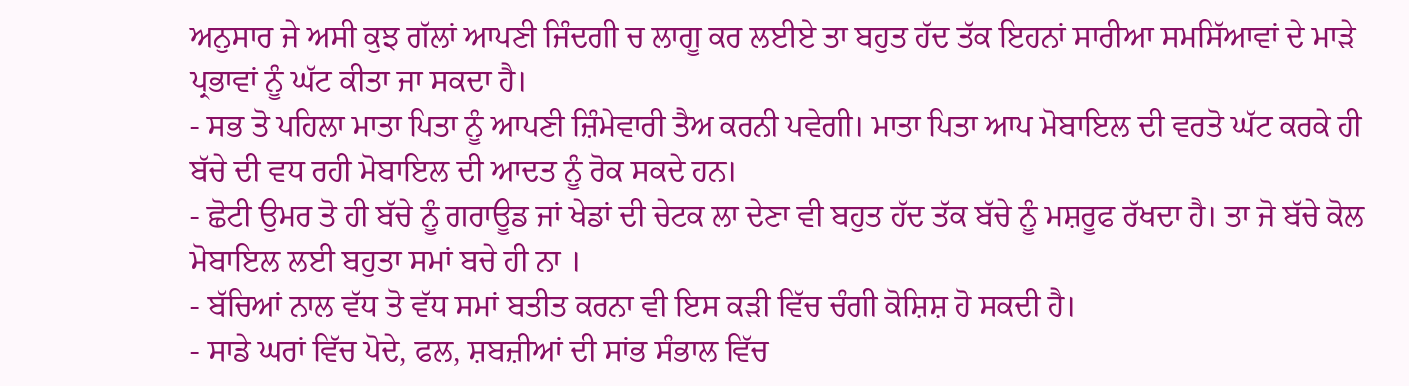ਅਨੁਸਾਰ ਜੇ ਅਸੀ ਕੁਝ ਗੱਲਾਂ ਆਪਣੀ ਜਿੰਦਗੀ ਚ ਲਾਗੂ ਕਰ ਲਈਏ ਤਾ ਬਹੁਤ ਹੱਦ ਤੱਕ ਇਹਨਾਂ ਸਾਰੀਆ ਸਮਸਿੱਆਵਾਂ ਦੇ ਮਾੜੇ ਪ੍ਰਭਾਵਾਂ ਨੂੰ ਘੱਟ ਕੀਤਾ ਜਾ ਸਕਦਾ ਹੈ।
- ਸਭ ਤੋ ਪਹਿਲਾ ਮਾਤਾ ਪਿਤਾ ਨੂੰ ਆਪਣੀ ਜ਼ਿੰਮੇਵਾਰੀ ਤੈਅ ਕਰਨੀ ਪਵੇਗੀ। ਮਾਤਾ ਪਿਤਾ ਆਪ ਮੋਬਾਇਲ ਦੀ ਵਰਤੋ ਘੱਟ ਕਰਕੇ ਹੀ ਬੱਚੇ ਦੀ ਵਧ ਰਹੀ ਮੋਬਾਇਲ ਦੀ ਆਦਤ ਨੂੰ ਰੋਕ ਸਕਦੇ ਹਨ।
- ਛੋਟੀ ਉਮਰ ਤੋ ਹੀ ਬੱਚੇ ਨੂੰ ਗਰਾਊਡ ਜਾਂ ਖੇਡਾਂ ਦੀ ਚੇਟਕ ਲਾ ਦੇਣਾ ਵੀ ਬਹੁਤ ਹੱਦ ਤੱਕ ਬੱਚੇ ਨੂੰ ਮਸ਼ਰੂਫ ਰੱਖਦਾ ਹੈ। ਤਾ ਜੋ ਬੱਚੇ ਕੋਲ ਮੋਬਾਇਲ ਲਈ ਬਹੁਤਾ ਸਮਾਂ ਬਚੇ ਹੀ ਨਾ ।
- ਬੱਚਿਆਂ ਨਾਲ ਵੱਧ ਤੋ ਵੱਧ ਸਮਾਂ ਬਤੀਤ ਕਰਨਾ ਵੀ ਇਸ ਕੜੀ ਵਿੱਚ ਚੰਗੀ ਕੋਸ਼ਿਸ਼ ਹੋ ਸਕਦੀ ਹੈ।
- ਸਾਡੇ ਘਰਾਂ ਵਿੱਚ ਪੋਦੇ, ਫਲ, ਸ਼ਬਜ਼ੀਆਂ ਦੀ ਸਾਂਭ ਸੰਭਾਲ ਵਿੱਚ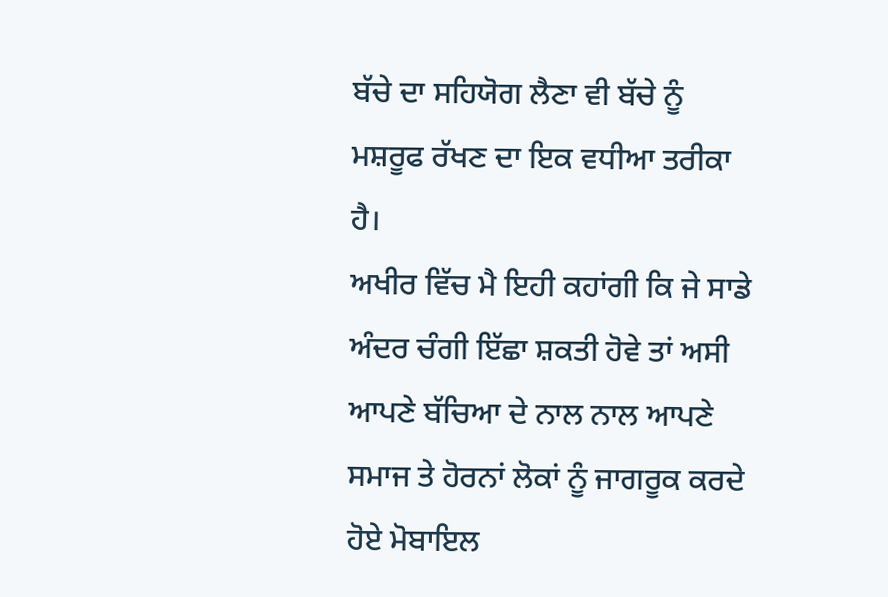ਬੱਚੇ ਦਾ ਸਹਿਯੋਗ ਲੈਣਾ ਵੀ ਬੱਚੇ ਨੂੰ ਮਸ਼ਰੂਫ ਰੱਖਣ ਦਾ ਇਕ ਵਧੀਆ ਤਰੀਕਾ ਹੈ।
ਅਖੀਰ ਵਿੱਚ ਮੈ ਇਹੀ ਕਹਾਂਗੀ ਕਿ ਜੇ ਸਾਡੇ ਅੰਦਰ ਚੰਗੀ ਇੱਛਾ ਸ਼ਕਤੀ ਹੋਵੇ ਤਾਂ ਅਸੀ ਆਪਣੇ ਬੱਚਿਆ ਦੇ ਨਾਲ ਨਾਲ ਆਪਣੇ ਸਮਾਜ ਤੇ ਹੋਰਨਾਂ ਲੋਕਾਂ ਨੂੰ ਜਾਗਰੂਕ ਕਰਦੇ ਹੋਏ ਮੋਬਾਇਲ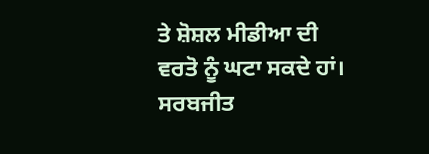ਤੇ ਸ਼ੋਸ਼ਲ ਮੀਡੀਆ ਦੀ ਵਰਤੋ ਨੂੰ ਘਟਾ ਸਕਦੇ ਹਾਂ।
ਸਰਬਜੀਤ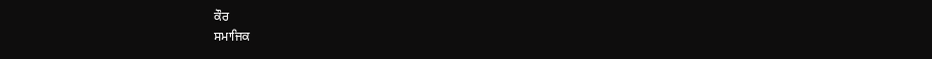ਕੌਰ
ਸਮਾਜਿਕ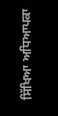ਸਿੱਖਿਆ ਅਧਿਆਪਕਾ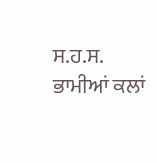ਸ.ਹ.ਸ. ਭਾਮੀਆਂ ਕਲਾਂ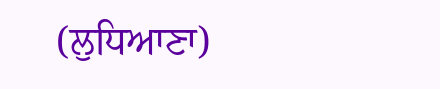(ਲੁਧਿਆਣਾ)